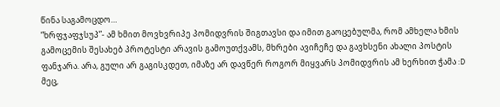წინა საგამოცდო…
“ხრფჯაფჯსუპ”- ამ ხმით მოვხვრიპე პომიდვრის შიგთავსი და იმით გაოცებულმა, რომ ამხელა ხმის გამოცემის შესახებ პროტესტი არავის გამოუთქვამს, მხრები ავიჩეჩე და გავხსენი ახალი პოსტის ფანჯარა. არა, გული არ გაგისკდეთ, იმაზე არ დავწერ როგორ მიყვარს პომიდვრის ამ ხერხით ჭამა :D
მეც,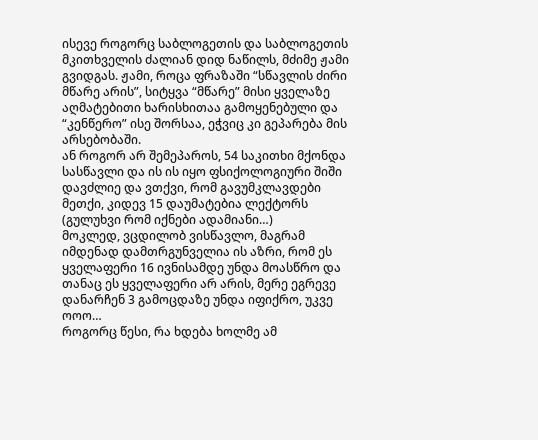ისევე როგორც საბლოგეთის და საბლოგეთის მკითხველის ძალიან დიდ ნაწილს, მძიმე ჟამი გვიდგას. ჟამი, როცა ფრაზაში “სწავლის ძირი მწარე არის”, სიტყვა “მწარე” მისი ყველაზე აღმატებითი ხარისხითაა გამოყენებული და “კენწერო” ისე შორსაა, ეჭვიც კი გეპარება მის არსებობაში.
ან როგორ არ შემეპაროს, 54 საკითხი მქონდა სასწავლი და ის ის იყო ფსიქოლოგიური შიში დავძლიე და ვთქვი, რომ გავუმკლავდები მეთქი, კიდევ 15 დაუმატებია ლექტორს (გულუხვი რომ იქნები ადამიანი…)
მოკლედ, ვცდილობ ვისწავლო, მაგრამ იმდენად დამთრგუნველია ის აზრი, რომ ეს ყველაფერი 16 ივნისამდე უნდა მოასწრო და თანაც ეს ყველაფერი არ არის, მერე ეგრევე დანარჩენ 3 გამოცდაზე უნდა იფიქრო, უკვე ოოო…
როგორც წესი, რა ხდება ხოლმე ამ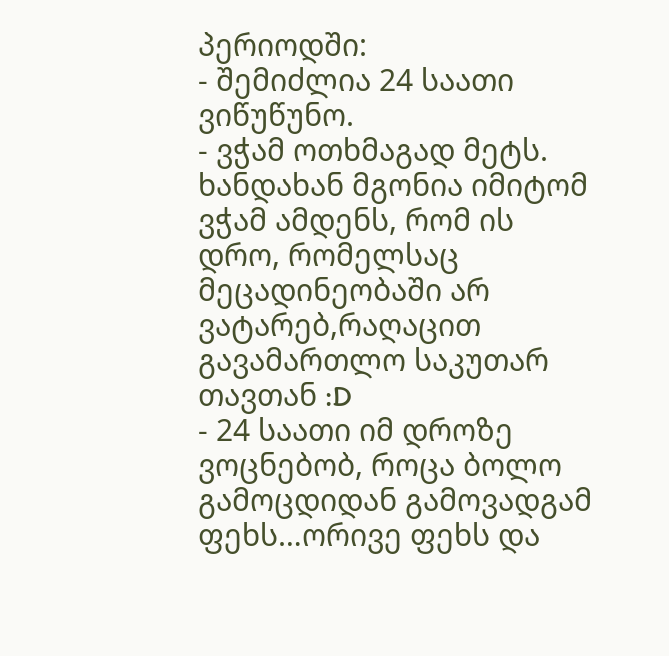პერიოდში:
- შემიძლია 24 საათი ვიწუწუნო.
- ვჭამ ოთხმაგად მეტს. ხანდახან მგონია იმიტომ ვჭამ ამდენს, რომ ის დრო, რომელსაც მეცადინეობაში არ ვატარებ,რაღაცით გავამართლო საკუთარ თავთან :D
- 24 საათი იმ დროზე ვოცნებობ, როცა ბოლო გამოცდიდან გამოვადგამ ფეხს…ორივე ფეხს და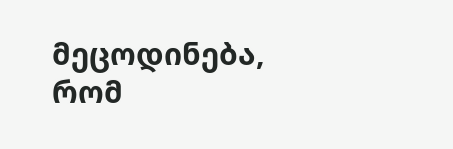მეცოდინება, რომ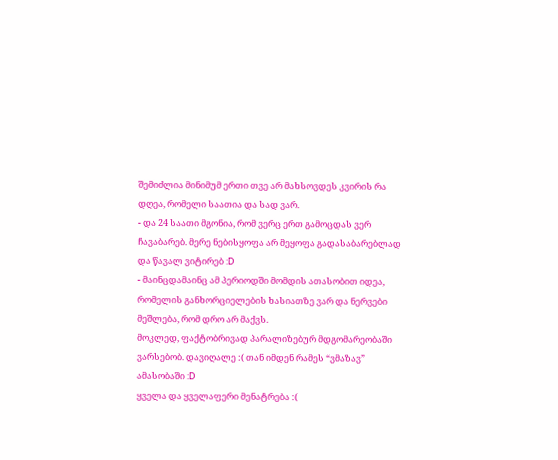შემიძლია მინიმუმ ერთი თვე არ მახსოვდეს კვირის რა დღეა, რომელი საათია და სად ვარ.
- და 24 საათი მგონია, რომ ვერც ერთ გამოცდას ვერ ჩავაბარებ. მერე ნებისყოფა არ მეყოფა გადასაბარებლად და წავალ ვიტირებ :D
- მაინცდამაინც ამ პერიოდში მომდის ათასობით იდეა, რომელის განხორციელების ხასიათზე ვარ და ნერვები მეშლება, რომ დრო არ მაქვს.
მოკლედ, ფაქტობრივად პარალიზებურ მდგომარეობაში ვარსებობ. დავიღალე :( თან იმდენ რამეს “ვმაზავ” ამასობაში :D
ყველა და ყველაფერი მენატრება :(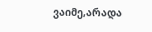ვაიმე,არადა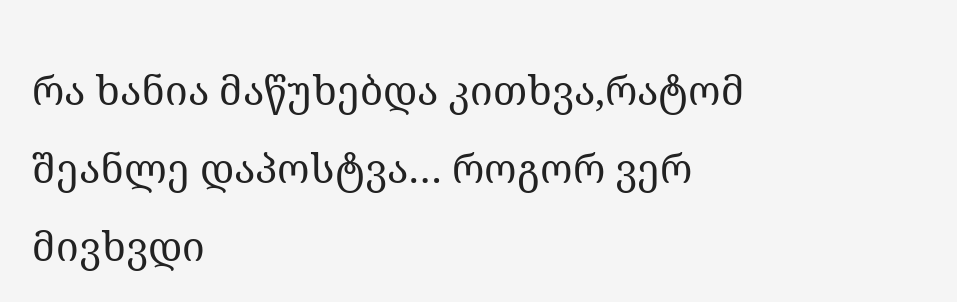რა ხანია მაწუხებდა კითხვა,რატომ შეანლე დაპოსტვა… როგორ ვერ მივხვდი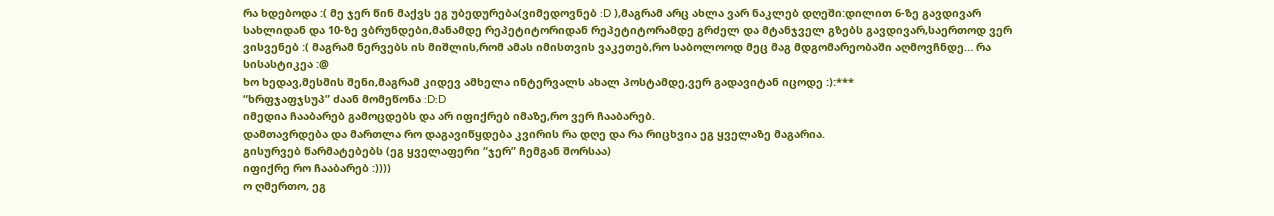რა ხდებოდა :( მე ჯერ წინ მაქვს ეგ უბედურება(ვიმედოვნებ :D ),მაგრამ არც ახლა ვარ ნაკლებ დღეში:დილით 6-ზე გავდივარ სახლიდან და 10-ზე ვბრუნდები,მანამდე რეპეტიტორიდან რეპეტიტორამდე გრძელ და მტანჯველ გზებს გავდივარ,საერთოდ ვერ ვისვენებ :( მაგრამ ნერვებს ის მიშლის,რომ ამას იმისთვის ვაკეთებ,რო საბოლოოდ მეც მაგ მდგომარეობაში აღმოვჩნდე… რა სისასტიკეა :@
ხო ხედავ,მესმის შენი,მაგრამ კიდევ ამხელა ინტერვალს ახალ პოსტამდე,ვერ გადავიტან იცოდე :):***
“ხრფჯაფჯსუპ” ძაან მომეწონა :D:D
იმედია ჩააბარებ გამოცდებს და არ იფიქრებ იმაზე,რო ვერ ჩააბარებ.
დამთავრდება და მართლა რო დაგავიწყდება კვირის რა დღე და რა რიცხვია ეგ ყველაზე მაგარია.
გისურვებ წარმატებებს (ეგ ყველაფერი “ჯერ” ჩემგან შორსაა)
იფიქრე რო ჩააბარებ :))))
ო ღმერთო, ეგ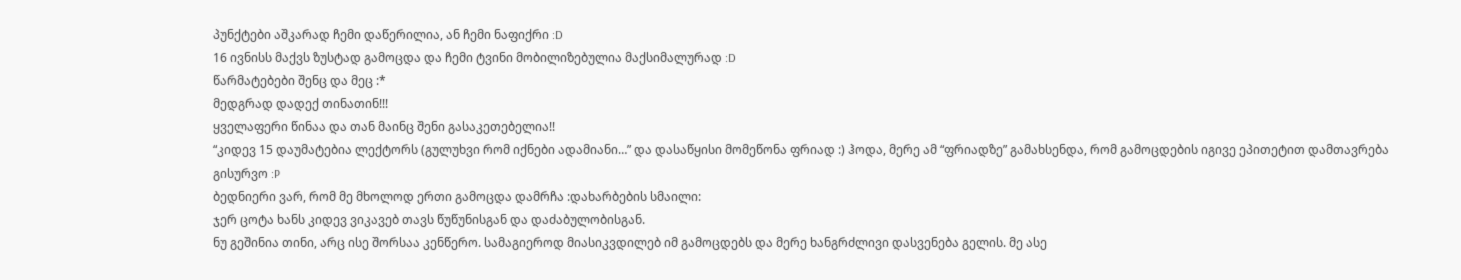პუნქტები აშკარად ჩემი დაწერილია, ან ჩემი ნაფიქრი :D
16 ივნისს მაქვს ზუსტად გამოცდა და ჩემი ტვინი მობილიზებულია მაქსიმალურად :D
წარმატებები შენც და მეც :*
მედგრად დადექ თინათინ!!!
ყველაფერი წინაა და თან მაინც შენი გასაკეთებელია!!
“კიდევ 15 დაუმატებია ლექტორს (გულუხვი რომ იქნები ადამიანი…” და დასაწყისი მომეწონა ფრიად :) ჰოდა, მერე ამ “ფრიადზე” გამახსენდა, რომ გამოცდების იგივე ეპითეტით დამთავრება გისურვო :P
ბედნიერი ვარ, რომ მე მხოლოდ ერთი გამოცდა დამრჩა :დახარბების სმაილი:
ჯერ ცოტა ხანს კიდევ ვიკავებ თავს წუწუნისგან და დაძაბულობისგან.
ნუ გეშინია თინი, არც ისე შორსაა კენწერო. სამაგიეროდ მიასიკვდილებ იმ გამოცდებს და მერე ხანგრძლივი დასვენება გელის. მე ასე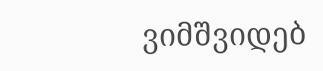ვიმშვიდებ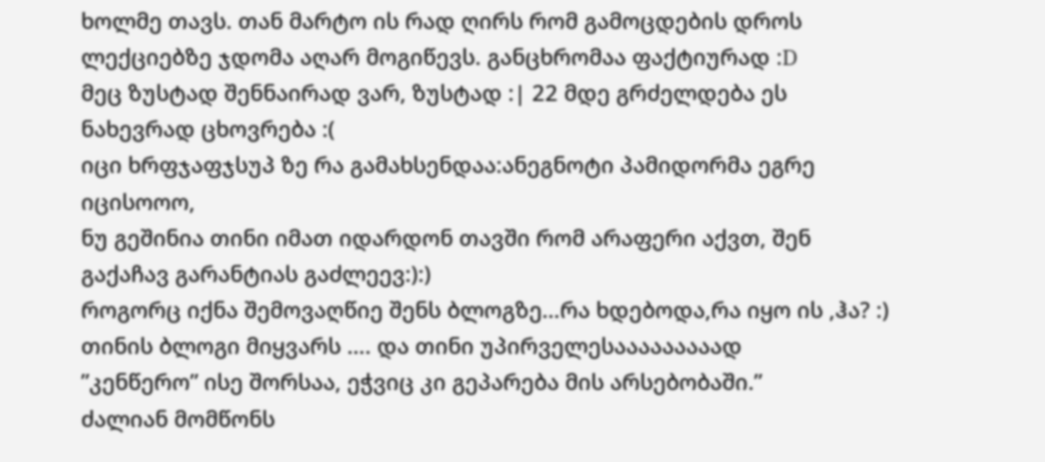ხოლმე თავს. თან მარტო ის რად ღირს რომ გამოცდების დროს ლექციებზე ჯდომა აღარ მოგიწევს. განცხრომაა ფაქტიურად :D
მეც ზუსტად შენნაირად ვარ, ზუსტად :| 22 მდე გრძელდება ეს ნახევრად ცხოვრება :(
იცი ხრფჯაფჯსუპ ზე რა გამახსენდაა:ანეგნოტი პამიდორმა ეგრე იცისოოო,
ნუ გეშინია თინი იმათ იდარდონ თავში რომ არაფერი აქვთ, შენ გაქაჩავ გარანტიას გაძლეევ:):)
როგორც იქნა შემოვაღწიე შენს ბლოგზე…რა ხდებოდა,რა იყო ის ,ჰა? :)
თინის ბლოგი მიყვარს …. და თინი უპირველესააააააააად
”კენწერო” ისე შორსაა, ეჭვიც კი გეპარება მის არსებობაში.”
ძალიან მომწონს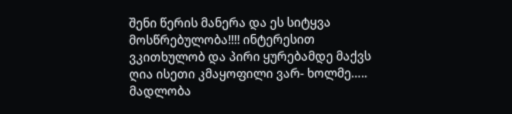შენი წერის მანერა და ეს სიტყვა მოსწრებულობა!!!! ინტერესით ვკითხულობ და პირი ყურებამდე მაქვს ღია ისეთი კმაყოფილი ვარ- ხოლმე…..
მადლობა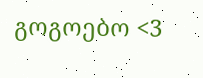გოგოებო <3